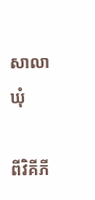សាលាឃុំ

ពីវិគីភី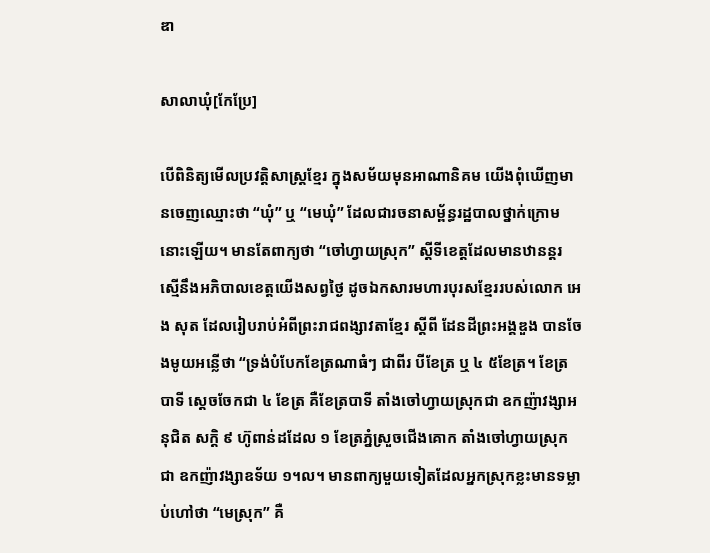ឌា

សាលាឃុំ[កែប្រែ]

បើពិនិត្យមើលប្រវត្ដិសាស្ដ្រខ្មែរ ក្នុងសម័យមុនអាណានិគម យើងពុំឃើញមានចេញឈ្មោះថា “ឃុំ” ឬ “មេឃុំ” ដែលជារចនាសម្ព័ន្ធរដ្ឋបាលថ្នាក់ក្រោមនោះឡើយ។ មានតែពាក្យថា “ចៅហ្វាយស្រុក” ស្ដីទីខេត្ដដែលមានឋានន្ដរស្មើនឹងអភិបាលខេត្ដយើងសព្វថ្ងៃ ដូចឯកសារមហារបុរសខ្មែររបស់លោក អេង សុត ដែលរៀបរាប់អំពីព្រះរាជពង្សាវតាខ្មែរ ស្ដីពី ដែនដីព្រះអង្គឌួង បានចែងមូយអន្លើថា “ទ្រង់បំបែកខែត្រណាធំៗ ជាពីរ បីខែត្រ ឬ ៤ ៥ខែត្រ។ ខែត្របាទី ស្ដេចចែកជា ៤ ខែត្រ គឺខែត្របាទី តាំងចៅហ្វាយស្រុកជា ឧកញ៉ាវង្សាអនុជិត សក្ដិ ៩ ហ៊ូពាន់ដដែល ១ ខែត្រភ្នំស្រួចជើងគោក តាំងចៅហ្វាយស្រុកជា ឧកញ៉ាវង្សាឧទ័យ ១។ល។ មានពាក្យមួយទៀតដែលអ្នកស្រុកខ្លះមានទម្លាប់ហៅថា “មេស្រុក” គឺ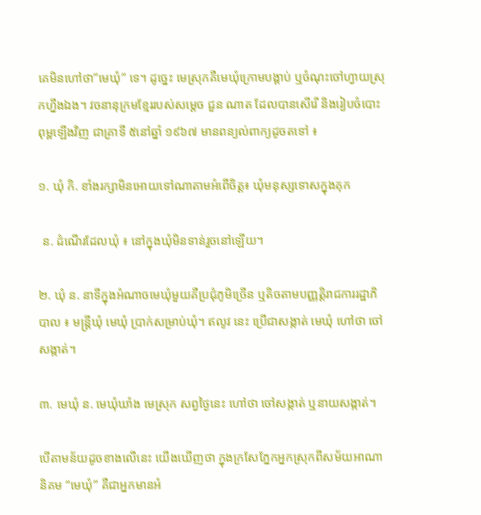គេមិនហៅថា”មេឃុំ” ទេ។ ដូច្នេះ មេស្រុកគឺមេឃុំក្រោមបង្គាប់ ឬចំណុះចៅហ្វាយស្រុកហ្នឹងឯង។ វចនានុក្រមខ្មែររបស់សម្ដេច ជួន ណាត ដែលបានសើរើ និងរៀបចំបោះពុម្ពឡើងវិញ ជាគ្រាទី ៥នៅឆ្នាំ ១៩៦៧ មានពន្យល់ពាក្យដូចតទៅ ៖

១. ឃុំ កិ. ខាំងរក្សាមិនអោយទៅណាតាមអំពើចិត្ដ៖ ឃុំមនុស្សទោសក្នុងគុក

 ន. ដំណើរដែលឃុំ ៖ នៅក្នុងឃុំមិនទាន់រួចនៅឡើយ។

២. ឃុំ ន. នាទីក្នុងអំណាចមេឃុំមួយគឺប្រជុំភូមិច្រើន ឬតិចតាមបញ្ញត្ដិរាជការរដ្ឋាភិបាល ៖ មន្ដ្រីឃុំ មេឃុំ ប្រាក់សម្រាប់ឃុំ។ ឥលូវ នេះ ប្រើជាសង្កាត់ មេឃុំ ហៅថា ចៅសង្កាត់។

៣. មេឃុំ ន. មេឃុំឃាំង មេស្រុក សព្វថ្ងៃនេះ ហៅថា ចៅសង្កាត់ ឬនាយសង្កាត់។

បើតាមន័យដូចខាងលើនេះ យើងឃើញថា ក្នុងក្រសែភ្នែកអ្នកស្រុកពីសម័យអាណានិគម “មេឃុំ” គឺជាអ្នកមានអំ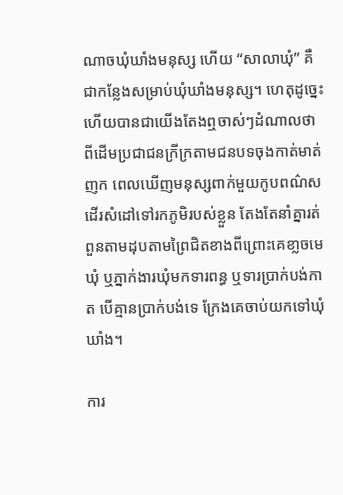ណាចឃុំឃាំងមនុស្ស ហើយ “សាលាឃុំ” គឺជាកន្លែងសម្រាប់ឃុំឃាំងមនុស្ស។ ហេតុដូច្នេះ ហើយបានជាយើងតែងឮចាស់ៗដំណាលថា ពីដើមប្រជាជនក្រីក្រតាមជនបទចុងកាត់មាត់ញក ពេលឃើញមនុស្សពាក់មួយកូបពណ៌សដើរសំដៅទៅរកភូមិរបស់ខ្លួន តែងតែនាំគ្នារត់ពួនតាមដុបតាមព្រៃជិតខាងពីព្រោះគេខា្លចមេឃុំ ឬភ្នាក់ងារឃុំមកទារពន្ធ ឬទារប្រាក់បង់កាត បើគ្មានប្រាក់បង់ទេ ក្រែងគេចាប់យកទៅឃុំឃាំង។

ការ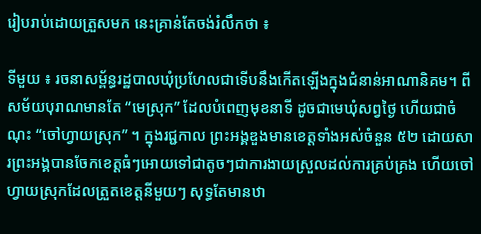រៀបរាប់ដោយត្រួសមក នេះគ្រាន់តែចង់រំលឹកថា ៖

ទីមួយ ៖ រចនាសម្ព័ន្ធរដ្ឋបាលឃុំប្រហែលជាទើបនឹងកើតឡើងក្នុងជំនាន់អាណានិគម។ ពីសម័យបុរាណមានតែ “មេស្រុក” ដែលបំពេញមុខនាទី ដូចជាមេឃុំសព្វថ្ងៃ ហើយជាចំណុះ “ចៅហ្វាយស្រុក” ។ ក្នុងរជ្ជកាល ព្រះអង្គឌួងមានខេត្ដទាំងអស់ចំនួន ៥២ ដោយសារព្រះអង្គបានចែកខេត្ដធំៗអោយទៅជាតូចៗជាការងាយស្រួលដល់ការគ្រប់គ្រង ហើយចៅហ្វាយស្រុកដែលត្រួតខេត្ដនីមួយៗ សុទ្ធតែមានឋា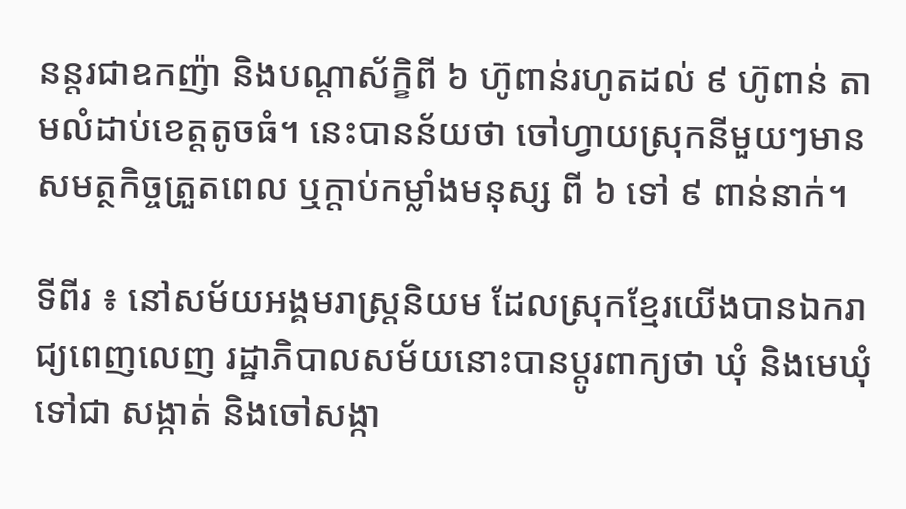នន្ដរជាឧកញ៉ា និងបណ្ដាស័ក្ខិពី ៦ ហ៊ូពាន់រហូតដល់ ៩ ហ៊ូពាន់ តាមលំដាប់ខេត្ដតូចធំ។ នេះបានន័យថា ចៅហ្វាយស្រុកនីមួយៗមានសមត្ថកិច្ចត្រួតពេល ឬក្ដាប់កម្លាំងមនុស្ស ពី ៦ ទៅ ៩ ពាន់នាក់។

ទីពីរ ៖ នៅសម័យអង្គមរាស្ដ្រនិយម ដែលស្រុកខ្មែរយើងបានឯករាជ្យពេញលេញ រដ្ឋាភិបាលសម័យនោះបានប្ដូរពាក្យថា ឃុំ និងមេឃុំ ទៅជា សង្កាត់ និងចៅសង្កា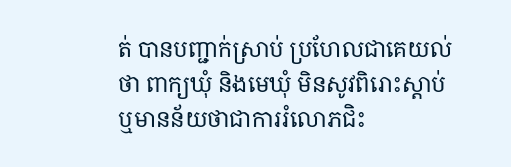ត់ បានបញ្ជាក់ស្រាប់ ប្រហែលជាគេយល់ថា ពាក្យឃុំ និងមេឃុំ មិនសូវពិរោះស្ដាប់ ឬមានន័យថាជាការរំលោភជិះ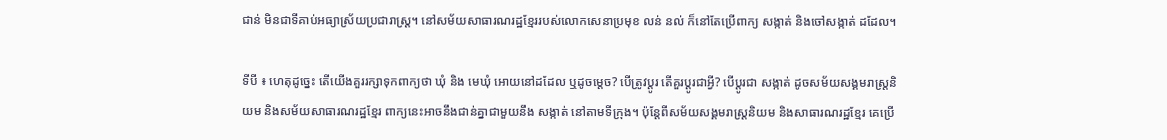ជាន់ មិនជាទីគាប់អធ្យាស្រ័យប្រជារាស្ដ្រ។ នៅសម័យសាធារណរដ្ឋខ្មែររបស់លោកសេនាប្រមុខ លន់ នល់ ក៏នៅតែប្រើពាក្យ សង្កាត់ និងចៅសង្កាត់ ដដែល។

ទីបី ៖ ហេតុដូច្នេះ តើយើងគួររក្សាទុកពាក្យថា ឃុំ និង មេឃុំ អោយនៅដដែល ឬដូចម្ដេច? បើត្រូវប្ដូរ តើគួរប្ដូរជាអ្វី? បើប្ដូរជា សង្កាត់ ដូចសម័យសង្គមរាស្ដ្រនិយម និងសម័យសាធារណរដ្ឋខ្មែរ ពាក្យនេះអាចនឹងជាន់គ្នាជាមួយនឹង សង្កាត់ នៅតាមទីក្រុង។ ប៉ុន្ដែពីសម័យសង្គមរាស្ដ្រនិយម និងសាធារណរដ្ឋខ្មែរ គេប្រើ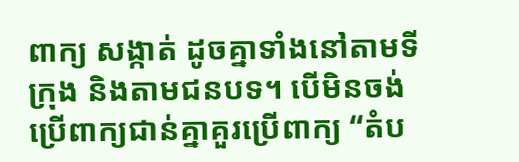ពាក្យ សង្កាត់ ដូចគ្នាទាំងនៅតាមទីក្រុង និងតាមជនបទ។ បើមិនចង់ប្រើពាក្យជាន់គ្នាគួរប្រើពាក្យ “តំប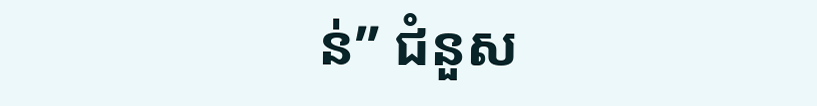ន់” ជំនួស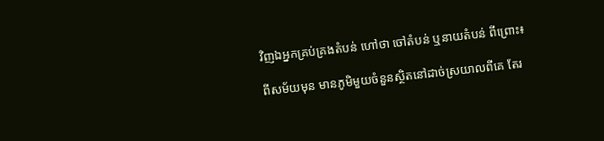វិញឯអ្នកគ្រប់គ្រងតំបន់ ហៅថា ចៅតំបន់ ឬនាយតំបន់ ពីព្រោះ៖

ពីសម័យមុន មានភូមិមួយចំនួនស្ថិតនៅដាច់ស្រយាលពីគេ តែរ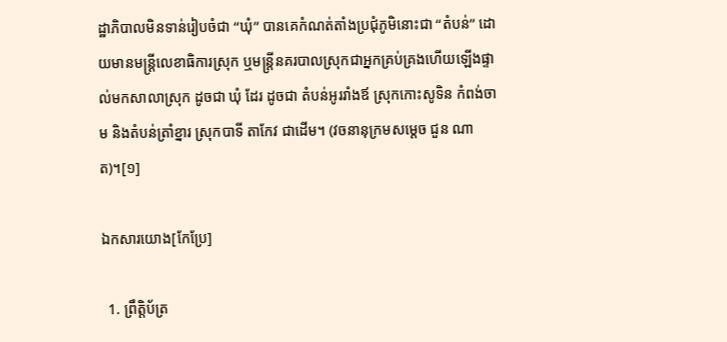ដ្ឋាភិបាលមិនទាន់រៀបចំជា “ឃុំ” បានគេកំណត់តាំងប្រជុំភូមិនោះជា “តំបន់” ដោយមានមន្ដ្រីលេខាធិការស្រុក ឬមន្ដ្រីនគរបាលស្រុកជាអ្នកគ្រប់គ្រងហើយឡើងផ្ទាល់មកសាលាស្រុក ដូចជា ឃុំ ដែរ ដូចជា តំបន់អូររាំងឪ ស្រុកកោះសូទិន កំពង់ចាម និងតំបន់ត្រាំខ្នារ ស្រុកបាទី តាកែវ ជាដើម។ (វចនានុក្រមសម្ដេច ជួន ណាត)។[១]

ឯកសារយោង[កែប្រែ]

  1. ព្រឹត្ដិប័ត្រ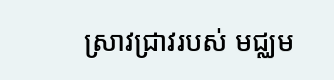ស្រាវជ្រាវរបស់ មជ្ឈម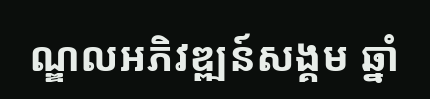ណ្ឌលអភិវឌ្ឍន៍សង្គម ឆ្នាំ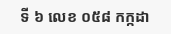ទី ៦ លេខ ០៥៨ កក្កដា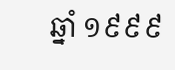ឆ្នាំ ១៩៩៩